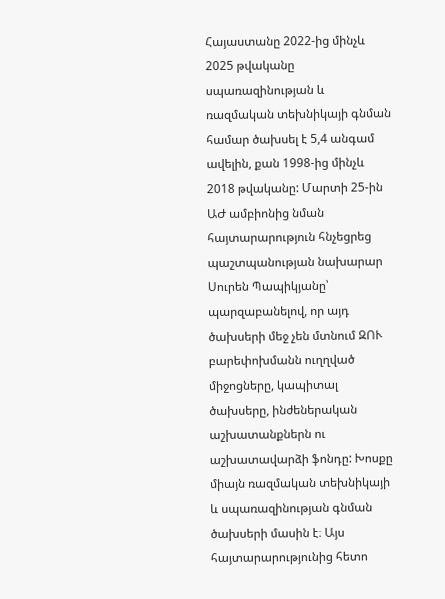Հայաստանը 2022-ից մինչև 2025 թվականը սպառազինության և ռազմական տեխնիկայի գնման համար ծախսել է 5,4 անգամ ավելին, քան 1998-ից մինչև 2018 թվականը: Մարտի 25-ին ԱԺ ամբիոնից նման հայտարարություն հնչեցրեց պաշտպանության նախարար Սուրեն Պապիկյանը՝ պարզաբանելով, որ այդ ծախսերի մեջ չեն մտնում ԶՈՒ բարեփոխմանն ուղղված միջոցները, կապիտալ ծախսերը, ինժեներական աշխատանքներն ու աշխատավարձի ֆոնդը: Խոսքը միայն ռազմական տեխնիկայի և սպառազինության գնման ծախսերի մասին է։ Այս հայտարարությունից հետո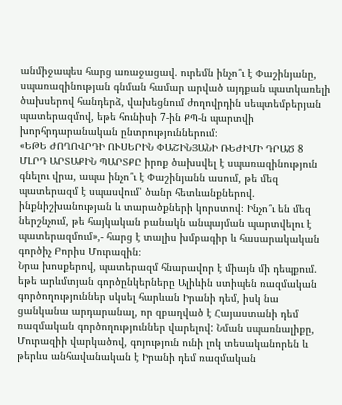անմիջապես հարց առաջացավ. ուրեմն ինչո՞ւ է Փաշինյանը, սպառազինության գնման համար արված այդքան պատկառելի ծախսերով հանդերձ, վախեցնում ժողովրդին սեպտեմբերյան պատերազմով, եթե հունիսի 7-ին ՔՊ-ն պարտվի խորհրդարանական ընտրություններում։
«ԵԹԵ ԺՈՂՈՎՐԴԻ ՈՒՍԵՐԻՆ ՓԱՇԻՆՅԱՆԻ ՌԵԺԻՄԻ ԴՐԱԾ 8 ՄԼՐԴ ԱՐՏԱՔԻՆ ՊԱՐՏՔԸ իրոք ծախսվել է սպառազինություն գնելու վրա, ապա ինչո՞ւ է Փաշինյանն ասում, թե մեզ պատերազմ է սպասվում՝ ծանր հետևանքներով. ինքնիշխանության և տարածքների կորստով։ Ինչո՞ւ են մեզ ներշնչում, թե հայկական բանակն անպայման պարտվելու է պատերազմում»,- հարց է տալիս խմբագիր և հասարակական գործիչ Բորիս Մուրազին։
Նրա խոսքերով, պատերազմ հնարավոր է միայն մի դեպքում. եթե արևմտյան գործընկերները Ալիևին ստիպեն ռազմական գործողություններ սկսել հարևան Իրանի դեմ, իսկ նա ցանկանա արդարանալ, որ զբաղված է Հայաստանի դեմ ռազմական գործողություններ վարելով: Նման սպառնալիքը, Մուրազիի վարկածով, գոյություն ունի լոկ տեսականորեն և թերևս անհավանական է Իրանի դեմ ռազմական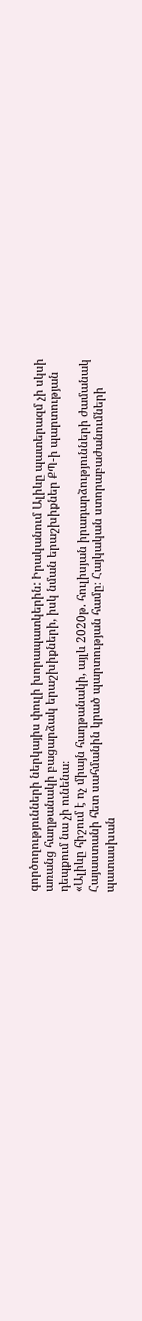գործողությունների ներկայիս փուլի խորապատկերին: Իրականում Ալիևը պատերազմ չի սկսի առանց հաղթանակի բացարձակ երաշխիքների, իսկ նման երաշխիքներ ՔՊ-ի պարտության դեպքում նա չի ունենա։
«Ալիևը հիշում է ոչ միայն հաղթանակի, այլև 2020թ. հուլիսյան իրադարձությունների ժամանակ Հայաստանի հետ սահմանին կրած պարտության համը։ Հայկական ստորաբաժանումների պատասխան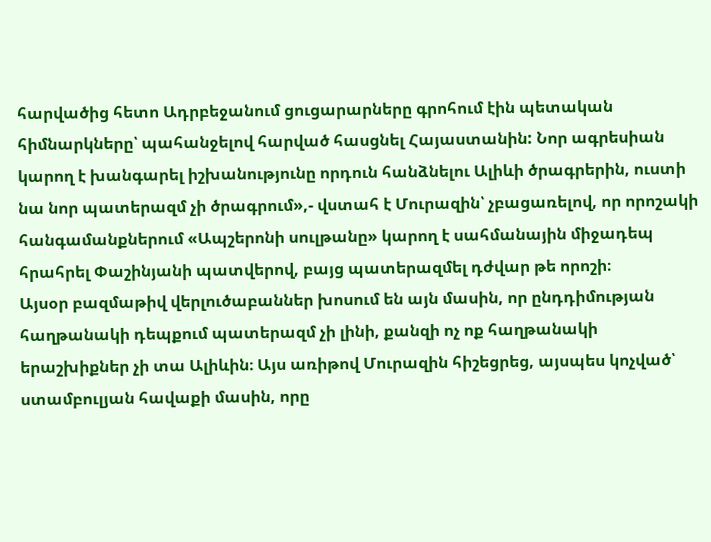հարվածից հետո Ադրբեջանում ցուցարարները գրոհում էին պետական հիմնարկները՝ պահանջելով հարված հասցնել Հայաստանին: Նոր ագրեսիան կարող է խանգարել իշխանությունը որդուն հանձնելու Ալիևի ծրագրերին, ուստի նա նոր պատերազմ չի ծրագրում»,- վստահ է Մուրազին՝ չբացառելով, որ որոշակի հանգամանքներում «Ապշերոնի սուլթանը» կարող է սահմանային միջադեպ հրահրել Փաշինյանի պատվերով, բայց պատերազմել դժվար թե որոշի։
Այսօր բազմաթիվ վերլուծաբաններ խոսում են այն մասին, որ ընդդիմության հաղթանակի դեպքում պատերազմ չի լինի, քանզի ոչ ոք հաղթանակի երաշխիքներ չի տա Ալիևին։ Այս առիթով Մուրազին հիշեցրեց, այսպես կոչված՝ ստամբուլյան հավաքի մասին, որը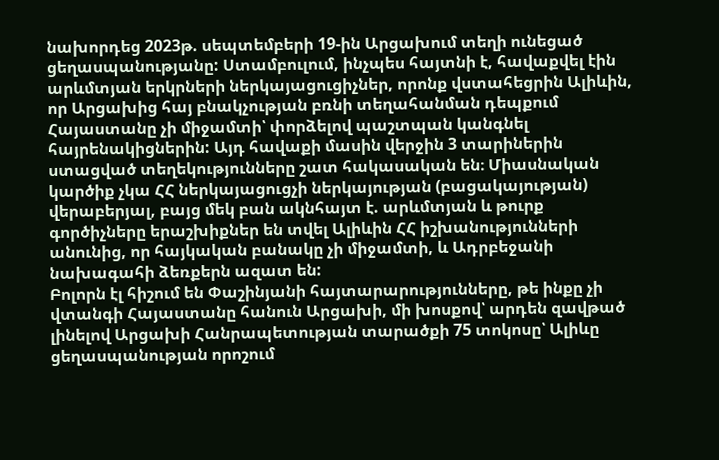նախորդեց 2023թ. սեպտեմբերի 19-ին Արցախում տեղի ունեցած ցեղասպանությանը: Ստամբուլում, ինչպես հայտնի է, հավաքվել էին արևմտյան երկրների ներկայացուցիչներ, որոնք վստահեցրին Ալիևին, որ Արցախից հայ բնակչության բռնի տեղահանման դեպքում Հայաստանը չի միջամտի՝ փորձելով պաշտպան կանգնել հայրենակիցներին: Այդ հավաքի մասին վերջին 3 տարիներին ստացված տեղեկությունները շատ հակասական են։ Միասնական կարծիք չկա ՀՀ ներկայացուցչի ներկայության (բացակայության) վերաբերյալ, բայց մեկ բան ակնհայտ է. արևմտյան և թուրք գործիչները երաշխիքներ են տվել Ալիևին ՀՀ իշխանությունների անունից, որ հայկական բանակը չի միջամտի, և Ադրբեջանի նախագահի ձեռքերն ազատ են:
Բոլորն էլ հիշում են Փաշինյանի հայտարարությունները, թե ինքը չի վտանգի Հայաստանը հանուն Արցախի, մի խոսքով՝ արդեն զավթած լինելով Արցախի Հանրապետության տարածքի 75 տոկոսը՝ Ալիևը ցեղասպանության որոշում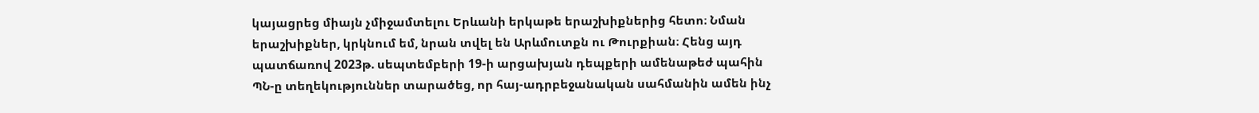կայացրեց միայն չմիջամտելու Երևանի երկաթե երաշխիքներից հետո։ Նման երաշխիքներ, կրկնում եմ, նրան տվել են Արևմուտքն ու Թուրքիան։ Հենց այդ պատճառով 2023թ. սեպտեմբերի 19-ի արցախյան դեպքերի ամենաթեժ պահին ՊՆ-ը տեղեկություններ տարածեց, որ հայ-ադրբեջանական սահմանին ամեն ինչ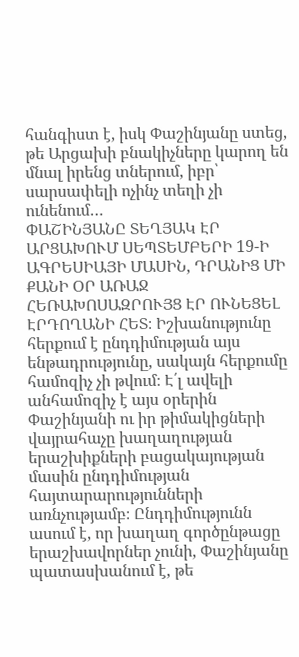հանգիստ է, իսկ Փաշինյանը ստեց, թե Արցախի բնակիչները կարող են մնալ իրենց տներում, իբր՝ սարսափելի ոչինչ տեղի չի ունենում…
ՓԱՇԻՆՅԱՆԸ ՏԵՂՅԱԿ ԷՐ ԱՐՑԱԽՈՒՄ ՍԵՊՏԵՄԲԵՐԻ 19-Ի ԱԳՐԵՍԻԱՅԻ ՄԱՍԻՆ, ԴՐԱՆԻՑ ՄԻ ՔԱՆԻ ՕՐ ԱՌԱՋ ՀԵՌԱԽՈՍԱԶՐՈՒՅՑ ԷՐ ՈՒՆԵՑԵԼ ԷՐԴՈՂԱՆԻ ՀԵՏ։ Իշխանությունը հերքում է ընդդիմության այս ենթադրությունը, սակայն հերքումը համոզիչ չի թվում։ Է՛լ ավելի անհամոզիչ է այս օրերին Փաշինյանի ու իր թիմակիցների վայրահաչը խաղաղության երաշխիքների բացակայության մասին ընդդիմության հայտարարությունների առնչությամբ։ Ընդդիմությունն ասում է, որ խաղաղ գործընթացը երաշխավորներ չունի, Փաշինյանը պատասխանում է, թե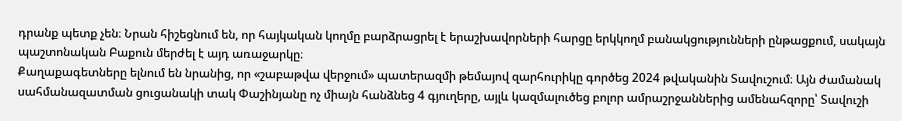դրանք պետք չեն։ Նրան հիշեցնում են, որ հայկական կողմը բարձրացրել է երաշխավորների հարցը երկկողմ բանակցությունների ընթացքում, սակայն պաշտոնական Բաքուն մերժել է այդ առաջարկը։
Քաղաքագետները ելնում են նրանից, որ «շաբաթվա վերջում» պատերազմի թեմայով զարհուրիկը գործեց 2024 թվականին Տավուշում։ Այն ժամանակ սահմանազատման ցուցանակի տակ Փաշինյանը ոչ միայն հանձնեց 4 գյուղերը, այլև կազմալուծեց բոլոր ամրաշրջաններից ամենահզորը՝ Տավուշի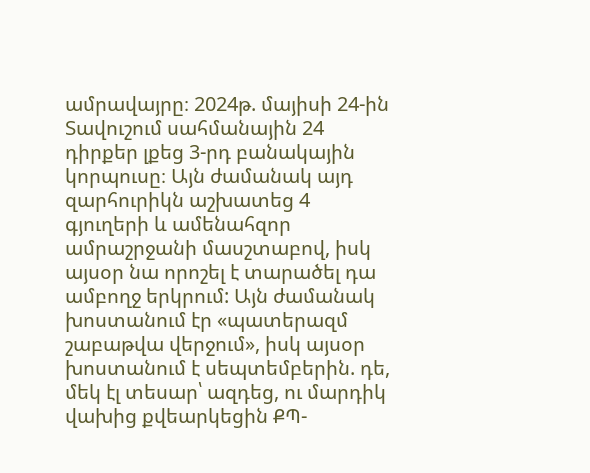ամրավայրը։ 2024թ. մայիսի 24-ին Տավուշում սահմանային 24 դիրքեր լքեց 3-րդ բանակային կորպուսը։ Այն ժամանակ այդ զարհուրիկն աշխատեց 4 գյուղերի և ամենահզոր ամրաշրջանի մասշտաբով, իսկ այսօր նա որոշել է տարածել դա ամբողջ երկրում: Այն ժամանակ խոստանում էր «պատերազմ շաբաթվա վերջում», իսկ այսօր խոստանում է սեպտեմբերին. դե, մեկ էլ տեսար՝ ազդեց, ու մարդիկ վախից քվեարկեցին ՔՊ-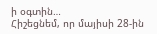ի օգտին…
Հիշեցնեմ, որ մայիսի 28-ին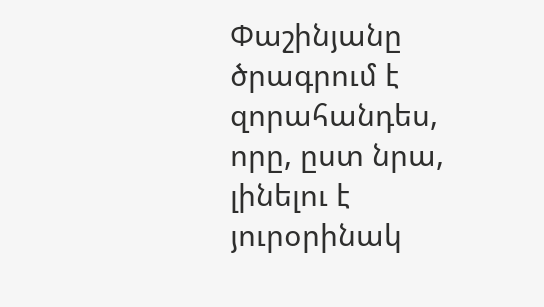Փաշինյանը ծրագրում է զորահանդես, որը, ըստ նրա, լինելու է յուրօրինակ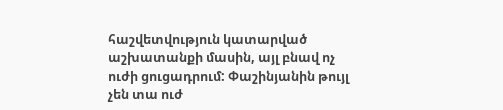հաշվետվություն կատարված աշխատանքի մասին, այլ բնավ ոչ ուժի ցուցադրում: Փաշինյանին թույլ չեն տա ուժ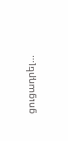ցուցադրել…